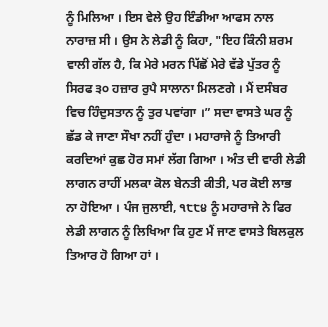ਨੂੰ ਮਿਲਿਆ । ਇਸ ਵੇਲੇ ਉਹ ਇੰਡੀਆ ਆਫਸ ਨਾਲ ਨਾਰਾਜ਼ ਸੀ । ਉਸ ਨੇ ਲੇਡੀ ਨੂੰ ਕਿਹਾ, "ਇਹ ਕਿੰਨੀ ਸ਼ਰਮ ਵਾਲੀ ਗੱਲ ਹੈ, ਕਿ ਮੇਰੇ ਮਰਨ ਪਿੱਛੋਂ ਮੇਰੇ ਵੱਡੇ ਪੁੱਤਰ ਨੂੰ ਸਿਰਫ ੩੦ ਹਜ਼ਾਰ ਰੁਪੈ ਸਾਲਾਨਾ ਮਿਲਣਗੇ । ਮੈਂ ਦਸੰਬਰ ਵਿਚ ਹਿੰਦੁਸਤਾਨ ਨੂੰ ਤੁਰ ਪਵਾਂਗਾ ।” ਸਦਾ ਵਾਸਤੇ ਘਰ ਨੂੰ ਛੱਡ ਕੇ ਜਾਣਾ ਸੌਖਾ ਨਹੀਂ ਹੁੰਦਾ । ਮਹਾਰਾਜੇ ਨੂੰ ਤਿਆਰੀ ਕਰਦਿਆਂ ਕੁਛ ਹੋਰ ਸਮਾਂ ਲੱਗ ਗਿਆ । ਅੰਤ ਦੀ ਵਾਰੀ ਲੇਡੀ ਲਾਗਨ ਰਾਹੀਂ ਮਲਕਾ ਕੋਲ ਬੇਨਤੀ ਕੀਤੀ, ਪਰ ਕੋਈ ਲਾਭ ਨਾ ਹੋਇਆ । ਪੰਜ ਜੁਲਾਈ, ੧੮੮੪ ਨੂੰ ਮਹਾਰਾਜੇ ਨੇ ਫਿਰ ਲੇਡੀ ਲਾਗਨ ਨੂੰ ਲਿਖਿਆ ਕਿ ਹੁਣ ਮੈਂ ਜਾਣ ਵਾਸਤੇ ਬਿਲਕੁਲ ਤਿਆਰ ਹੋ ਗਿਆ ਹਾਂ ।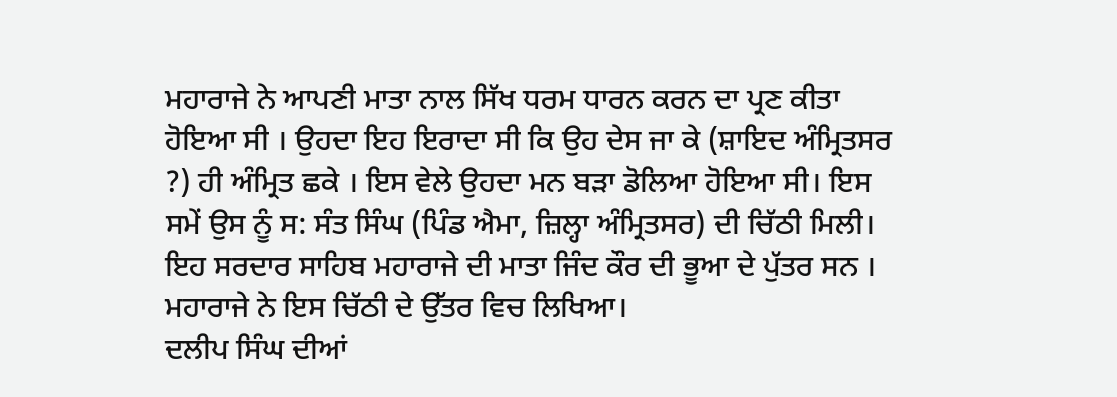ਮਹਾਰਾਜੇ ਨੇ ਆਪਣੀ ਮਾਤਾ ਨਾਲ ਸਿੱਖ ਧਰਮ ਧਾਰਨ ਕਰਨ ਦਾ ਪ੍ਰਣ ਕੀਤਾ ਹੋਇਆ ਸੀ । ਉਹਦਾ ਇਹ ਇਰਾਦਾ ਸੀ ਕਿ ਉਹ ਦੇਸ ਜਾ ਕੇ (ਸ਼ਾਇਦ ਅੰਮ੍ਰਿਤਸਰ ?) ਹੀ ਅੰਮ੍ਰਿਤ ਛਕੇ । ਇਸ ਵੇਲੇ ਉਹਦਾ ਮਨ ਬੜਾ ਡੋਲਿਆ ਹੋਇਆ ਸੀ। ਇਸ ਸਮੇਂ ਉਸ ਨੂੰ ਸ: ਸੰਤ ਸਿੰਘ (ਪਿੰਡ ਐਮਾ, ਜ਼ਿਲ੍ਹਾ ਅੰਮ੍ਰਿਤਸਰ) ਦੀ ਚਿੱਠੀ ਮਿਲੀ। ਇਹ ਸਰਦਾਰ ਸਾਹਿਬ ਮਹਾਰਾਜੇ ਦੀ ਮਾਤਾ ਜਿੰਦ ਕੌਰ ਦੀ ਭੂਆ ਦੇ ਪੁੱਤਰ ਸਨ । ਮਹਾਰਾਜੇ ਨੇ ਇਸ ਚਿੱਠੀ ਦੇ ਉੱਤਰ ਵਿਚ ਲਿਖਿਆ।
ਦਲੀਪ ਸਿੰਘ ਦੀਆਂ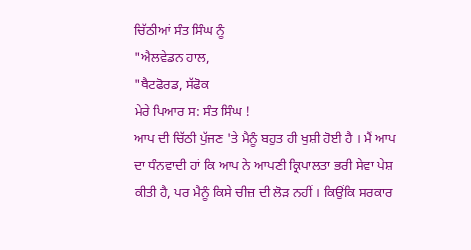ਚਿੱਠੀਆਂ ਸੰਤ ਸਿੰਘ ਨੂੰ
"ਐਲਵੇਡਨ ਹਾਲ,
"ਥੈਟਫੋਰਡ, ਸੱਫੋਕ
ਮੇਰੇ ਪਿਆਰ ਸ: ਸੰਤ ਸਿੰਘ !
ਆਪ ਦੀ ਚਿੱਠੀ ਪੁੱਜਣ 'ਤੇ ਮੈਨੂੰ ਬਹੁਤ ਹੀ ਖੁਸ਼ੀ ਹੋਈ ਹੈ । ਮੈਂ ਆਪ ਦਾ ਧੰਨਵਾਦੀ ਹਾਂ ਕਿ ਆਪ ਨੇ ਆਪਣੀ ਕ੍ਰਿਪਾਲਤਾ ਭਰੀ ਸੇਵਾ ਪੇਸ਼ ਕੀਤੀ ਹੈ, ਪਰ ਮੈਨੂੰ ਕਿਸੇ ਚੀਜ਼ ਦੀ ਲੋੜ ਨਹੀਂ । ਕਿਉਂਕਿ ਸਰਕਾਰ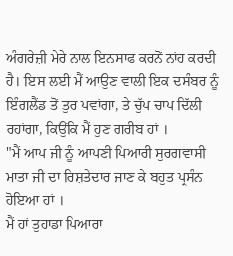ਅੰਗਰੇਜ਼ੀ ਮੇਰੇ ਨਾਲ ਇਨਸਾਫ ਕਰਨੋਂ ਨਾਂਹ ਕਰਦੀ ਹੈ। ਇਸ ਲਈ ਮੈਂ ਆਉਣ ਵਾਲੀ ਇਕ ਦਸੰਬਰ ਨੂੰ ਇੰਗਲੈਂਡ ਤੋਂ ਤੁਰ ਪਵਾਂਗਾ, ਤੇ ਚੁੱਪ ਚਾਪ ਦਿੱਲੀ ਰਹਾਂਗਾ, ਕਿਉਂਕਿ ਮੈਂ ਹੁਣ ਗਰੀਬ ਹਾਂ ।
"ਮੈਂ ਆਪ ਜੀ ਨੂੰ ਆਪਣੀ ਪਿਆਰੀ ਸੁਰਗਵਾਸੀ ਮਾਤਾ ਜੀ ਦਾ ਰਿਸ਼ਤੇਦਾਰ ਜਾਣ ਕੇ ਬਹੁਤ ਪ੍ਰਸੰਨ ਹੋਇਆ ਹਾਂ ।
ਮੈਂ ਹਾਂ ਤੁਹਾਡਾ ਪਿਆਰਾ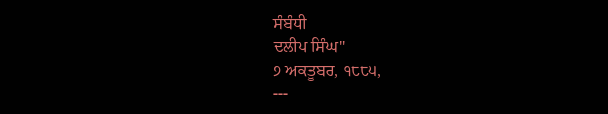ਸੰਬੰਧੀ
ਦਲੀਪ ਸਿੰਘ"
੭ ਅਕਤੂਬਰ, ੧੮੮੫,
---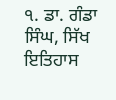੧. ਡਾ. ਗੰਡਾ ਸਿੰਘ, ਸਿੱਖ ਇਤਿਹਾਸ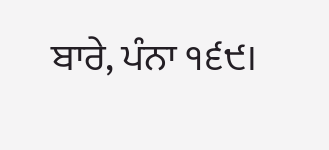ਬਾਰੇ, ਪੰਨਾ ੧੬੯।